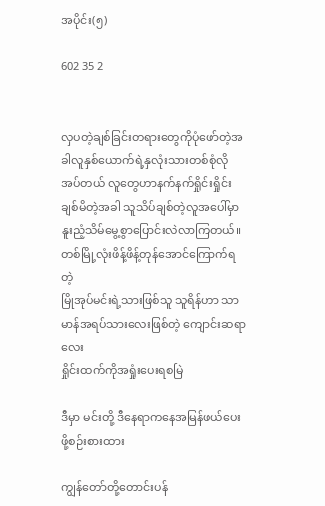အပိုင်း(၅)

602 35 2


လှပတဲ့ချစ်ခြင်းတရားတွေကိုပုံဖော်တဲ့အခါလူနှစ်ယောက်ရဲ့နှလုံးသားတစ်စုံလိုအပ်တယ် လူတွေဟာနက်နက်ရှိုင်းရှိုင်းချစ်မိတဲ့အခါ သူသိပ်ချစ်တဲ့လူအပေါ်မှာ နူးညံ့သိမ်မွေ့စွာပြောင်းလဲလာကြတယ်။
တစ်မြို့လုံးဖိန့်ဖိန့်တုန်အောင်ကြောက်ရတဲ့
မြိုအုပ်မင်းရဲ့သားဖြစ်သူ သူရိန်ဟာ သာမာန်အရပ်သားလေးဖြစ်တဲ့ ကျောင်းဆရာလေး
ရှိုင်းထက်ကိုအရှုံးပေးရစမြဲ

ဒီမှာ မင်းတို့ ဒီနေရာကနေအမြန်ဖယ်ပေးဖို့စဉ်းစားထား

ကျွန်တော်တို့တောင်းပန်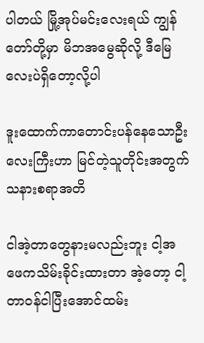ပါတယ် မြို့အုပ်မင်းလေးရယ် ကျွန်တော်တို့မှာ မိဘအမွေဆိုလို့ ဒီမြေလေးပဲရှိတော့လို့ပါ

ဒူးထောက်ကာတောင်းပန်နေသောဦးလေးကြီးဟာ မြင်တဲ့သူတိုင်းအတွက်သနားစရာအတိ

ငါအဲ့တာတွေနားမလည်းဘူး ငါ့အဖေကသိမ်းခိုင်းထားတာ အဲ့တော့ ငါ့တာဝန်ငါပြီးအောင်ထမ်း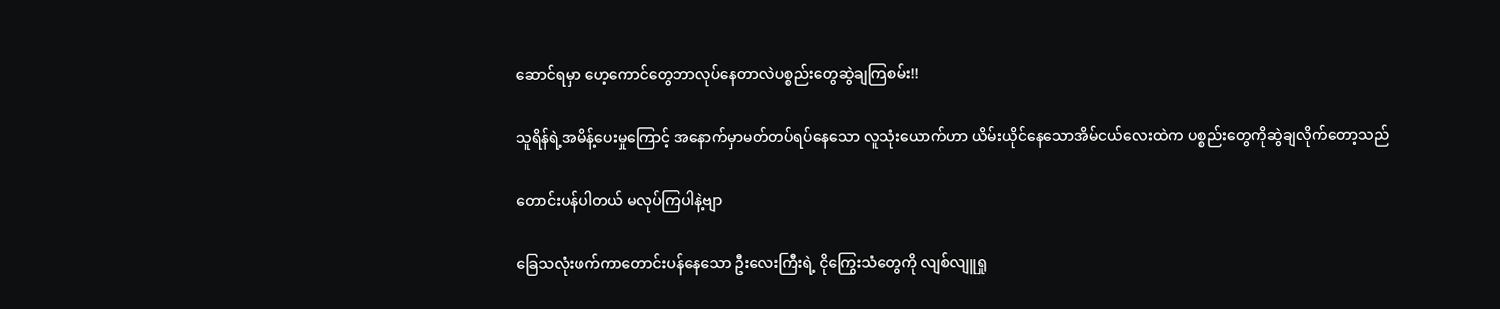ဆောင်ရမှာ ဟေ့ကောင်တွေဘာလုပ်နေတာလဲပစ္စည်းတွေဆွဲချကြစမ်း!!

သူရိန်ရဲ့အမိန့်ပေးမှုကြောင့် အနောက်မှာမတ်တပ်ရပ်နေသော လူသုံးယောက်ဟာ ယိမ်းယိုင်နေသောအိမ်ငယ်လေးထဲက ပစ္စည်းတွေကိုဆွဲချလိုက်တော့သည်

တောင်းပန်ပါတယ် မလုပ်ကြပါနဲ့ဗျာ

ခြေသလုံးဖက်ကာတောင်းပန်နေသော ဦးလေးကြီးရဲ့ ငိုကြွေးသံတွေကို လျစ်လျူရှု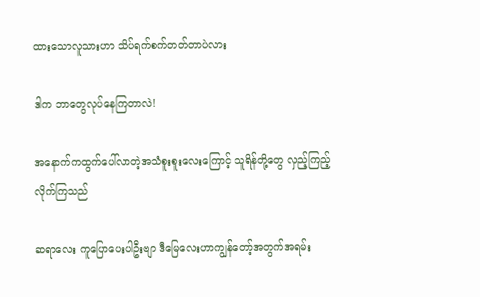ထားသောလူသားဟာ သိပ်ရက်စက်တတ်တာပဲလား

ဒါက ဘာတွေလုပ်နေကြတာလဲ!

အနောက်ကထွက်ပေါ်လာတဲ့အသံစူးစူးလေးကြောင့် သူရိန်‌တို့တွေ လှည့်ကြည့်လိုက်ကြသည်

ဆရာလေး ကူပြောပေးပါဦးဗျာ ဒီမြေလေးဟာကျွန်တော့်အတွက်အရမ်း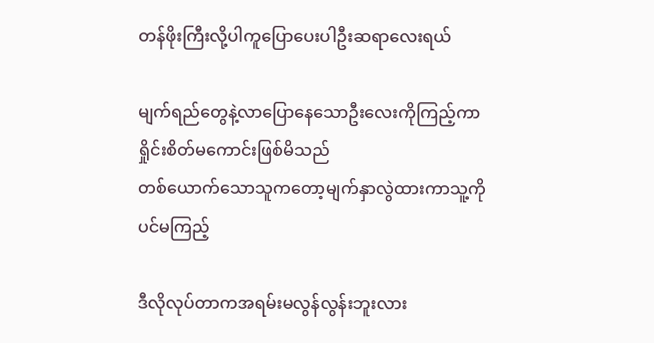တန်ဖိုးကြီးလို့ပါကူပြောပေးပါဦးဆရာလေးရယ်

မျက်ရည်တွေနဲ့လာပြောနေသောဦးလေးကိုကြည့်ကာရှိုင်းစိတ်မကောင်းဖြစ်မိသည်
တစ်ယောက်သောသူကတော့မျက်နှာလွဲထားကာသူ့ကိုပင်မကြည့်

ဒီလိုလုပ်တာကအရမ်းမလွန်လွန်းဘူးလား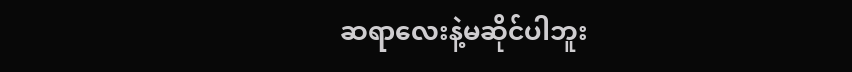ဆရာလေးနဲ့မဆိုင်ပါဘူး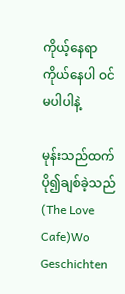ကိုယ့်နေရာကိုယ်နေပါ ဝင်မပါပါနဲ့

မုန်းသည်ထက်ပို၍ချစ်ခဲ့သည်(The Love Cafe)Wo Geschichten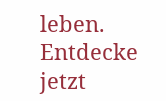leben. Entdecke jetzt